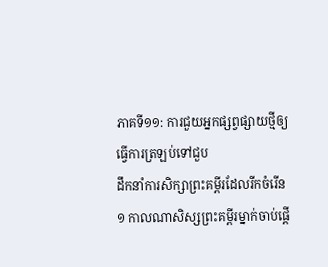ភាគទី១១: ការជួយអ្នកផ្សព្វផ្សាយថ្មីឲ្យធ្វើការត្រឡប់ទៅជួប
ដឹកនាំការសិក្សាព្រះគម្ពីរដែលរីកចំរើន
១ កាលណាសិស្សព្រះគម្ពីរម្នាក់ចាប់ផ្ដើ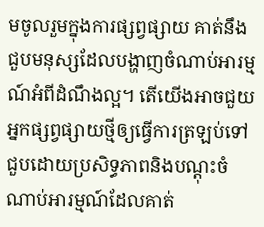មចូលរួមក្នុងការផ្សព្វផ្សាយ គាត់នឹងជួបមនុស្សដែលបង្ហាញចំណាប់អារម្មណ៍អំពីដំណឹងល្អ។ តើយើងអាចជួយអ្នកផ្សព្វផ្សាយថ្មីឲ្យធ្វើការត្រឡប់ទៅជួបដោយប្រសិទ្ធភាពនិងបណ្ដុះចំណាប់អារម្មណ៍ដែលគាត់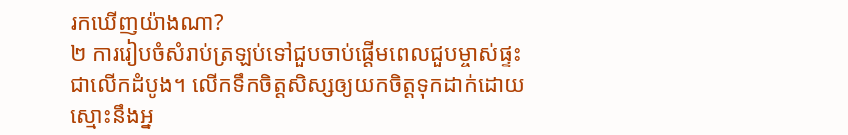រកឃើញយ៉ាងណា?
២ ការរៀបចំសំរាប់ត្រឡប់ទៅជួបចាប់ផ្ដើមពេលជួបម្ចាស់ផ្ទះជាលើកដំបូង។ លើកទឹកចិត្តសិស្សឲ្យយកចិត្តទុកដាក់ដោយស្មោះនឹងអ្ន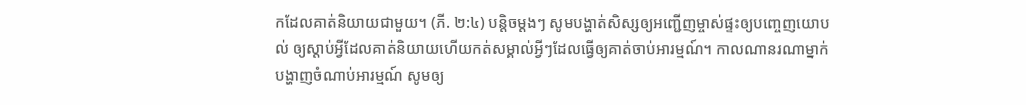កដែលគាត់និយាយជាមួយ។ (ភី. ២:៤) បន្ដិចម្ដងៗ សូមបង្ហាត់សិស្សឲ្យអញ្ជើញម្ចាស់ផ្ទះឲ្យបញ្ចេញយោបល់ ឲ្យស្ដាប់អ្វីដែលគាត់និយាយហើយកត់សម្គាល់អ្វីៗដែលធ្វើឲ្យគាត់ចាប់អារម្មណ៍។ កាលណានរណាម្នាក់បង្ហាញចំណាប់អារម្មណ៍ សូមឲ្យ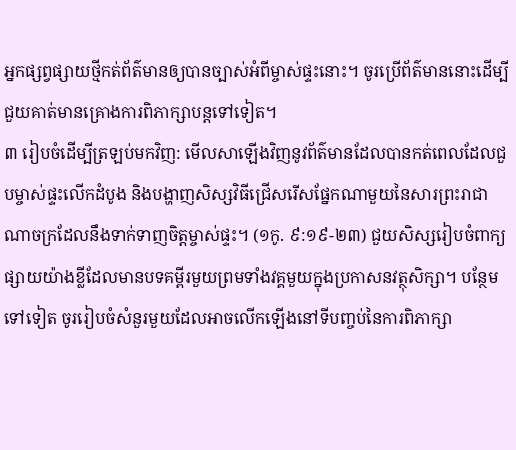អ្នកផ្សព្វផ្សាយថ្មីកត់ព័ត៌មានឲ្យបានច្បាស់អំពីម្ចាស់ផ្ទះនោះ។ ចូរប្រើព័ត៌មាននោះដើម្បីជួយគាត់មានគ្រោងការពិភាក្សាបន្តទៅទៀត។
៣ រៀបចំដើម្បីត្រឡប់មកវិញ: មើលសាឡើងវិញនូវព័ត៌មានដែលបានកត់ពេលដែលជួបម្ចាស់ផ្ទះលើកដំបូង និងបង្ហាញសិស្សវិធីជ្រើសរើសផ្នែកណាមួយនៃសារព្រះរាជាណាចក្រដែលនឹងទាក់ទាញចិត្តម្ចាស់ផ្ទះ។ (១កូ. ៩:១៩-២៣) ជួយសិស្សរៀបចំពាក្យផ្សាយយ៉ាងខ្លីដែលមានបទគម្ពីរមួយព្រមទាំងវគ្គមួយក្នុងប្រកាសនវត្ថុសិក្សា។ បន្ថែមទៅទៀត ចូររៀបចំសំនួរមួយដែលអាចលើកឡើងនៅទីបញ្ចប់នៃការពិភាក្សា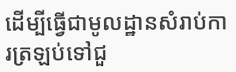ដើម្បីធ្វើជាមូលដ្ឋានសំរាប់ការត្រឡប់ទៅជួ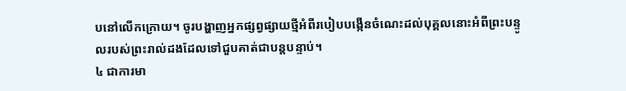បនៅលើកក្រោយ។ ចូរបង្ហាញអ្នកផ្សព្វផ្សាយថ្មីអំពីរបៀបបង្កើនចំណេះដល់បុគ្គលនោះអំពីព្រះបន្ទូលរបស់ព្រះរាល់ដងដែលទៅជួបគាត់ជាបន្តបន្ទាប់។
៤ ជាការមា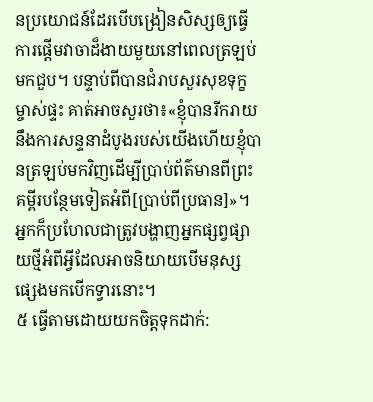នប្រយោជន៍ដែរបើបង្រៀនសិស្សឲ្យធ្វើការផ្ដើមវាចាដ៏ងាយមួយនៅពេលត្រឡប់មកជួប។ បន្ទាប់ពីបានជំរាបសួរសុខទុក្ខម្ចាស់ផ្ទះ គាត់អាចសួរថា៖«ខ្ញុំបានរីករាយនឹងការសន្ទនាដំបូងរបស់យើងហើយខ្ញុំបានត្រឡប់មកវិញដើម្បីប្រាប់ព័ត៌មានពីព្រះគម្ពីរបន្ថែមទៀតអំពី[ប្រាប់ពីប្រធាន]»។ អ្នកក៏ប្រហែលជាត្រូវបង្ហាញអ្នកផ្សព្វផ្សាយថ្មីអំពីអ្វីដែលអាចនិយាយបើមនុស្សផ្សេងមកបើកទ្វារនោះ។
៥ ធ្វើតាមដោយយកចិត្តទុកដាក់: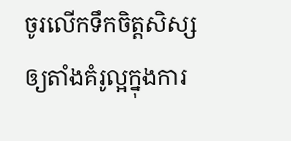ចូរលើកទឹកចិត្តសិស្សឲ្យតាំងគំរូល្អក្នុងការ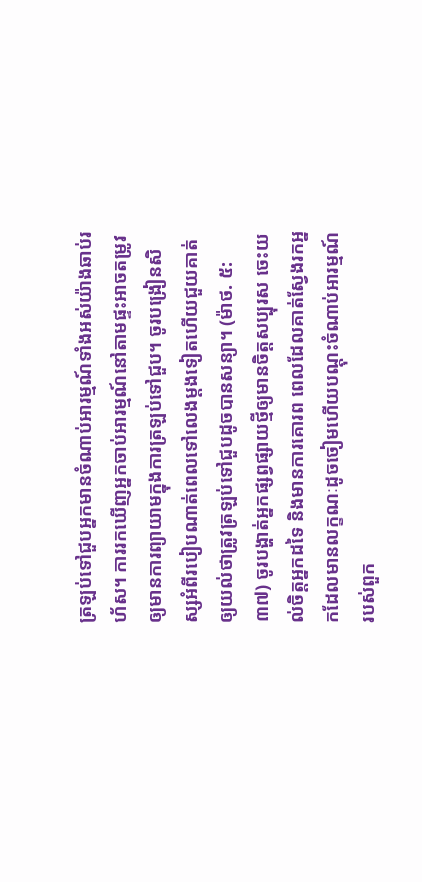ត្រឡប់ទៅជួបអ្នកមានចំណាប់អារម្មណ៍ទាំងអស់យ៉ាងឆាប់រហ័ស។ ការរកឃើញអ្នកចាប់អារម្មណ៍នៅតាមផ្ទះអាចតម្រូវឲ្យមានការព្យាយាមក្នុងការត្រឡប់ទៅជួប។ ចូរបង្រៀនសិស្សអំពីរបៀបណាត់ពេលទៅលេងម្ដងទៀតហើយជួយគាត់ឲ្យយល់ថាត្រូវត្រឡប់ទៅជួបដូចបានសន្យា។ (ម៉ាថ. ៥:៣៧) ចូរបង្ហាត់អ្នកផ្សព្វផ្សាយថ្មីឲ្យមានចិត្តសប្បុរស ចេះយល់ចិត្តអ្នកដទៃ និងមានការគោរព ពេលដែលគាត់ស្វែងរកអ្នកដែលមានលក្ខណៈដូចចៀមហើយបណ្ដុះចំណាប់អារម្មណ៍របស់ពួក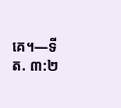គេ។—ទីត. ៣:២